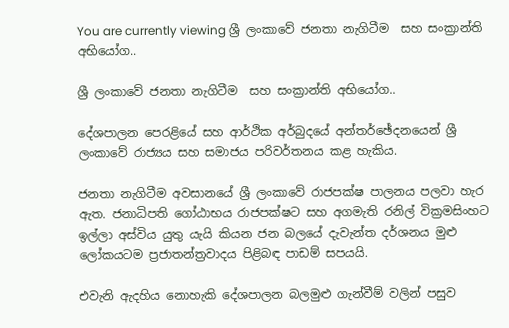You are currently viewing ශ්‍රී ලංකාවේ ජනතා නැගිටීම  සහ සංක්‍රාන්ති අභියෝග..

ශ්‍රී ලංකාවේ ජනතා නැගිටීම  සහ සංක්‍රාන්ති අභියෝග..

දේශපාලන පෙරළියේ සහ ආර්ථික අර්බුදයේ අන්තර්ඡේදනයෙන් ශ්‍රී ලංකාවේ රාජ්‍යය සහ සමාජය පරිවර්තනය කළ හැකිය.

ජනතා නැගිටීම අවසානයේ ශ්‍රී ලංකාවේ රාජපක්ෂ පාලනය පලවා හැර ඇත. ජනාධිපති ගෝඨාභය රාජපක්ෂට සහ අගමැති රනිල් වික්‍රමසිංහට ඉල්ලා අස්විය යුතු යැයි කියන ජන බලයේ දැවැන්ත දර්ශනය මුළු ලෝකයටම ප්‍රජාතන්ත්‍රවාදය පිළිබඳ පාඩම් සපයයි.

එවැනි ඇදහිය නොහැකි දේශපාලන බලමුළු ගැන්වීම් වලින් පසුව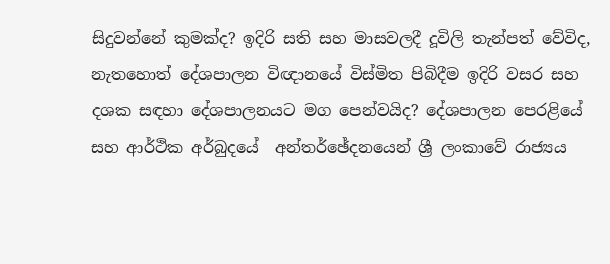සිදුවන්නේ කුමක්ද? ඉදිරි සති සහ මාසවලදී දූවිලි තැන්පත් වේවිද, නැතහොත් දේශපාලන විඥානයේ විස්මිත පිබිදීම ඉදිරි වසර සහ දශක සඳහා දේශපාලනයට මග පෙන්වයිද? දේශපාලන පෙරළියේ සහ ආර්ථික අර්බුදයේ  අන්තර්ඡේදනයෙන් ශ්‍රී ලංකාවේ රාජ්‍යය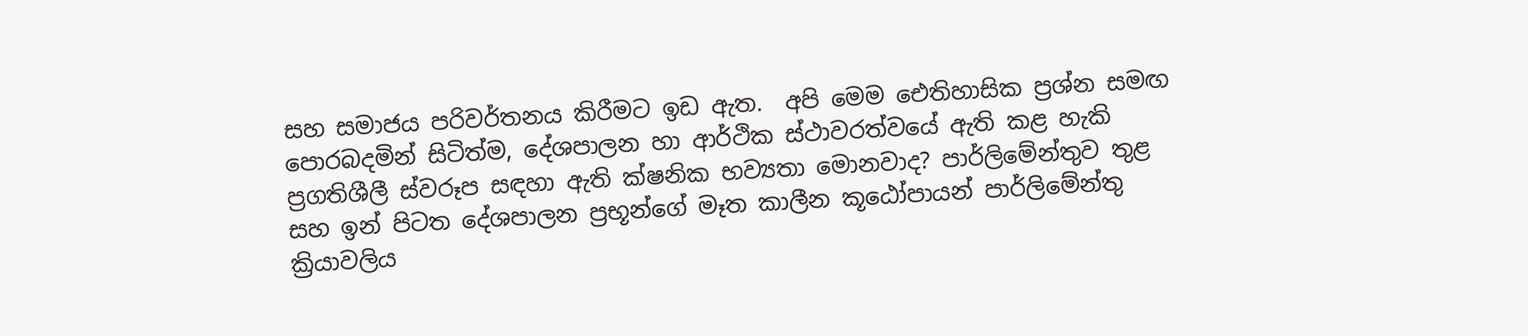සහ සමාජය පරිවර්තනය කිරීමට ඉඩ ඇත.  අපි මෙම ඓතිහාසික ප්‍රශ්න සමඟ පොරබදමින් සිටිත්ම, දේශපාලන හා ආර්ථික ස්ථාවරත්වයේ ඇති කළ හැකි ප්‍රගතිශීලී ස්වරූප සඳහා ඇති ක්ෂනික භව්‍යතා මොනවාද? පාර්ලිමේන්තුව තුළ සහ ඉන් පිටත දේශපාලන ප්‍රභූන්ගේ මෑත කාලීන කූඨෝපායන් පාර්ලිමේන්තු ක්‍රියාවලිය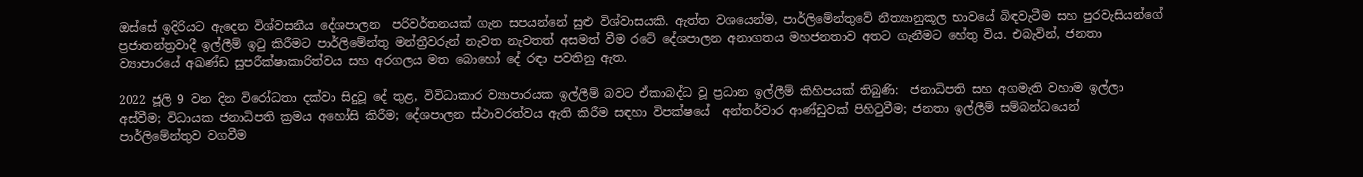ඔස්සේ ඉදිරියට ඇදෙන විශ්වසනීය දේශපාලන  පරිවර්තනයක් ගැන සපයන්නේ සුළු විශ්වාසයකි. ඇත්ත වශයෙන්ම, පාර්ලිමේන්තුවේ නීත්‍යානුකූල භාවයේ බිඳවැටීම සහ පුරවැසියන්ගේ ප්‍රජාතන්ත්‍රවාදී ඉල්ලීම් ඉටු කිරීමට පාර්ලිමේන්තු මන්ත්‍රීවරුන් නැවත නැවතත් අසමත් වීම රටේ දේශපාලන අනාගතය මහජනතාව අතට ගැනීමට හේතු විය. එබැවින්, ජනතා ව්‍යාපාරයේ අඛණ්ඩ සුපරීක්ෂාකාරිත්වය සහ අරගලය මත බොහෝ දේ රඳා පවතිනු ඇත.

2022 ජූලි 9 වන දින විරෝධතා දක්වා සිදුවූ දේ තුළ, විවිධාකාර ව්‍යාපාරයක ඉල්ලීම් බවට ඒකාබද්ධ වූ ප්‍රධාන ඉල්ලීම් කිහිපයක් තිබුණි:  ජනාධිපති සහ අගමැති වහාම ඉල්ලා අස්වීම; විධායක ජනාධිපති ක්‍රමය අහෝසි කිරීම; දේශපාලන ස්ථාවරත්වය ඇති කිරීම සඳහා විපක්ෂයේ  අන්තර්වාර ආණ්ඩුවක් පිහිටුවීම; ජනතා ඉල්ලීම් සම්බන්ධයෙන් පාර්ලිමේන්තුව වගවීම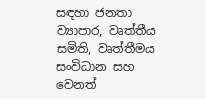සඳහා ජනතා ව්‍යාපාර, වෘත්තීය සමිති, වෘත්තීමය සංවිධාන සහ වෙනත්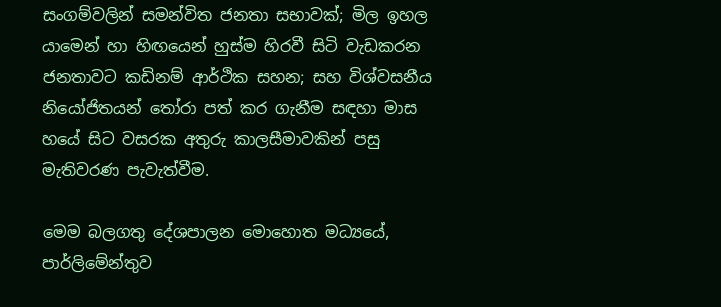සංගම්වලින් සමන්විත ජනතා සභාවක්; මිල ඉහල යාමෙන් හා හිඟයෙන් හුස්ම හිරවී සිටි වැඩකරන ජනතාවට කඩිනම් ආර්ථික සහන; සහ විශ්වසනීය නියෝජිතයන් තෝරා පත් කර ගැනීම සඳහා මාස හයේ සිට වසරක අතුරු කාලසීමාවකින් පසු මැතිවරණ පැවැත්වීම.

මෙම බලගතු දේශපාලන මොහොත මධ්‍යයේ,  පාර්ලිමේන්තුව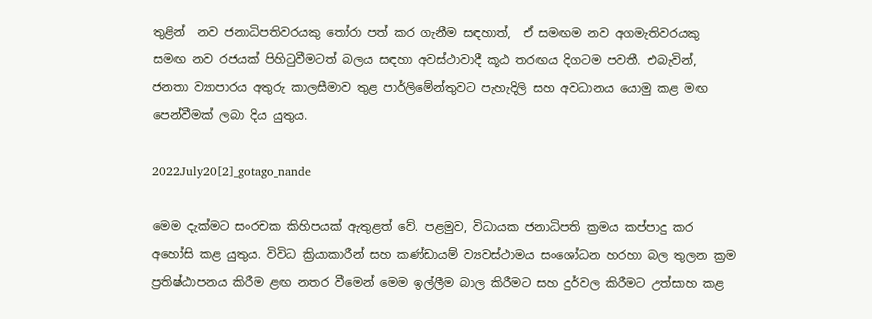තුළින්  නව ජනාධිපතිවරයකු තෝරා පත් කර ගැනීම සඳහාත්,  ඒ සමඟම නව අගමැතිවරයකු සමඟ නව රජයක් පිහිටුවීමටත් බලය සඳහා අවස්ථාවාදී කූඨ තරඟය දිගටම පවතී. එබැවින්, ජනතා ව්‍යාපාරය අතුරු කාලසීමාව තුළ පාර්ලිමේන්තුවට පැහැදිලි සහ අවධානය යොමු කළ මඟ පෙන්වීමක් ලබා දිය යුතුය.

2022July20[2]_gotago_nande

මෙම දැක්මට සංරචක කිහිපයක් ඇතුළත් වේ. පළමුව, විධායක ජනාධිපති ක්‍රමය කප්පාදු කර අහෝසි කළ යුතුය. විවිධ ක්‍රියාකාරීන් සහ කණ්ඩායම් ව්‍යවස්ථාමය සංශෝධන හරහා බල තුලන ක්‍රම ප්‍රතිෂ්ඨාපනය කිරීම ළඟ නතර වීමෙන් මෙම ඉල්ලීම බාල කිරීමට සහ දුර්වල කිරීමට උත්සාහ කළ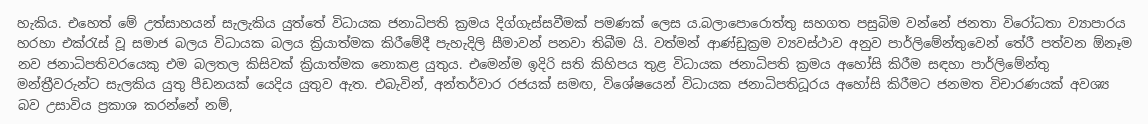හැකිය. එහෙත් මේ උත්සාහයන් සැලැකිය යුත්තේ විධායක ජනාධිපති ක්‍රමය දිග්ගැස්සවීමක් පමණක් ලෙස ය.බලාපොරොත්තු සහගත පසුබිම වන්නේ ජනතා විරෝධතා ව්‍යාපාරය හරහා එක්රැස් වූ සමාජ බලය විධායක බලය ක්‍රියාත්මක කිරීමේදී පැහැදිලි සීමාවන් පනවා තිබීම යි. වත්මන් ආණ්ඩුක්‍රම ව්‍යවස්ථාව අනුව පාර්ලිමේන්තුවෙන් තේරී පත්වන ඕනෑම නව ජනාධිපතිවරයෙකු එම බලතල කිසිවක් ක්‍රියාත්මක නොකළ යුතුය. එමෙන්ම ඉදිරි සති කිහිපය තුළ විධායක ජනාධිපති ක්‍රමය අහෝසි කිරීම සඳහා පාර්ලිමේන්තු මන්ත්‍රීවරුන්ට සැලකිය යුතු පීඩනයක් යෙදිය යුතුව ඇත. එබැවින්, අන්තර්වාර රජයක් සමඟ, විශේෂයෙන් විධායක ජනාධිපතිධූරය අහෝසි කිරීමට ජනමත විචාරණයක් අවශ්‍ය බව උසාවිය ප්‍රකාශ කරන්නේ නම්,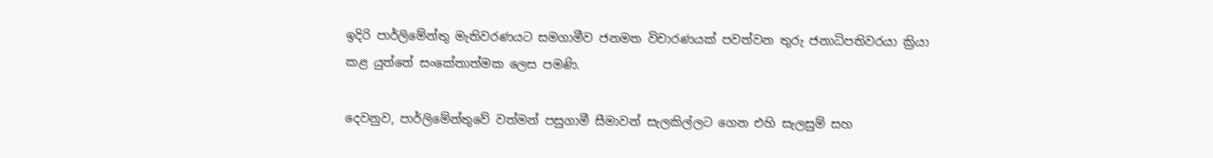ඉදිරි පාර්ලිමේන්තු මැතිවරණයට සමගාමීව ජනමත විචාරණයක් පවත්වන තුරු ජනාධිපතිවරයා ක්‍රියා කළ යුත්තේ සංකේතාත්මක ලෙස පමණි.

දෙවනුව, පාර්ලිමේන්තුවේ වත්මන් පසුගාමී සීමාවන් සැලකිල්ලට ගෙන එහි සැලසුම් සහ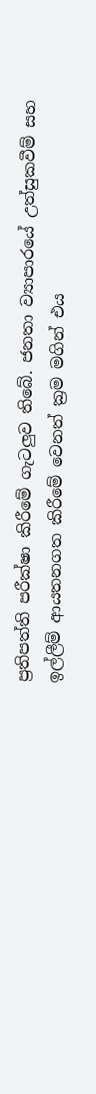ප්‍රතිපත්ති පරීක්ෂා කිරීමේ ගැටලුව තිබේ. ජනතා ව්‍යාපාරයේ උත්සුකවීම් සහ ඉල්ලීම් ආයතනගත කිරීමේ වෙනත් ක්‍රම මගින් එය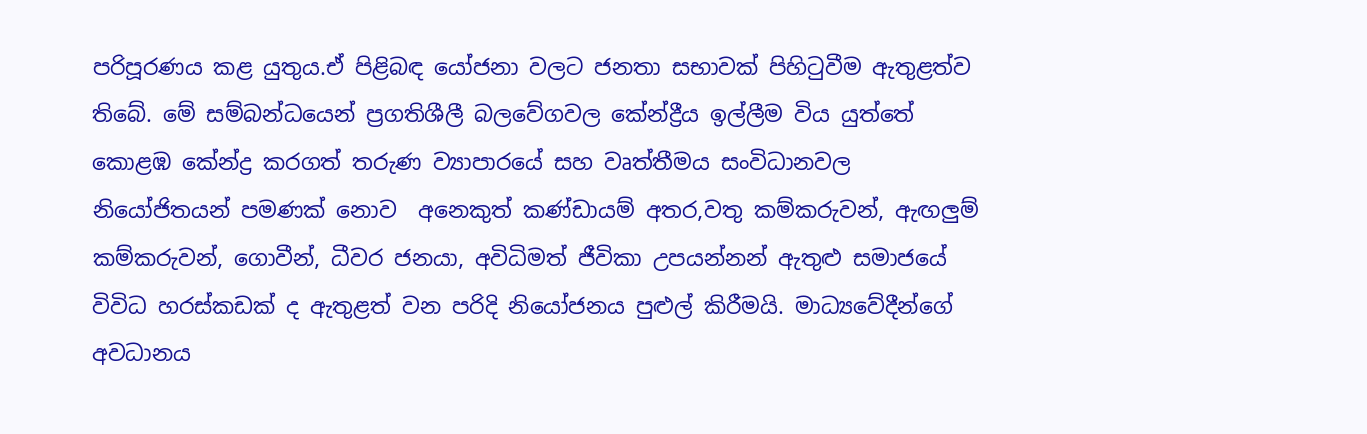පරිපූරණය කළ යුතුය.ඒ පිළිබඳ යෝජනා වලට ජනතා සභාවක් පිහිටුවීම ඇතුළත්ව තිබේ. මේ සම්බන්ධයෙන් ප්‍රගතිශීලී බලවේගවල කේන්ද්‍රීය ඉල්ලීම විය යුත්තේ කොළඹ කේන්ද්‍ර කරගත් තරුණ ව්‍යාපාරයේ සහ වෘත්තීමය සංවිධානවල නියෝජිතයන් පමණක් නොව  අනෙකුත් කණ්ඩායම් අතර,වතු කම්කරුවන්, ඇඟලුම් කම්කරුවන්, ගොවීන්, ධීවර ජනයා, අවිධිමත් ජීවිකා උපයන්නන් ඇතුළු සමාජයේ විවිධ හරස්කඩක් ද ඇතුළත් වන පරිදි නියෝජනය පුළුල් කිරීමයි. මාධ්‍යවේදීන්ගේ අවධානය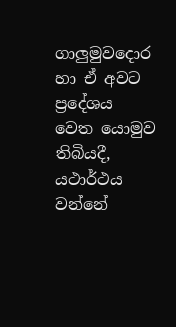ගාලුමුවදොර හා ඒ අවට ප්‍රදේශය වෙත යොමුව තිබියදී, යථාර්ථය වන්නේ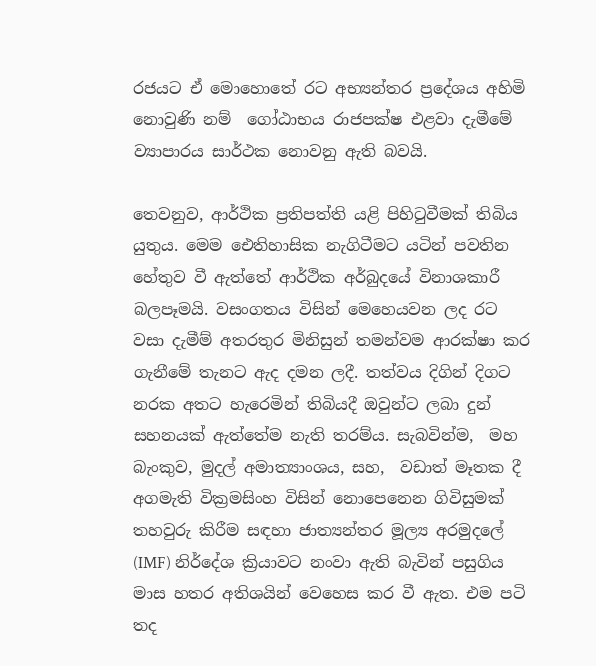රජයට ඒ මොහොතේ රට අභ්‍යන්තර ප්‍රදේශය අහිමි නොවුණි නම්  ගෝඨාභය රාජපක්ෂ එළවා දැමීමේ ව්‍යාපාරය සාර්ථක නොවනු ඇති බවයි.

තෙවනුව, ආර්ථික ප්‍රතිපත්ති යළි පිහිටුවීමක් තිබිය යුතුය. මෙම ඓතිහාසික නැගිටීමට යටින් පවතින හේතුව වී ඇත්තේ ආර්ථික අර්බුදයේ විනාශකාරී බලපෑමයි. වසංගතය විසින් මෙහෙයවන ලද රට වසා දැමීම් අතරතුර මිනිසුන් තමන්වම ආරක්ෂා කර ගැනීමේ තැනට ඇද දමන ලදී. තත්වය දිගින් දිගට නරක අතට හැරෙමින් තිබියදී ඔවුන්ට ලබා දුන් සහනයක් ඇත්තේම නැති තරම්ය. සැබවින්ම,  මහ බැංකුව, මුදල් අමාත්‍යාංශය, සහ,  වඩාත් මෑතක දී අගමැති වික්‍රමසිංහ විසින් නොපෙනෙන ගිවිසුමක්  තහවුරු කිරීම සඳහා ජාත්‍යන්තර මූල්‍ය අරමුදලේ (IMF) නිර්දේශ ක්‍රියාවට නංවා ඇති බැවින් පසුගිය මාස හතර අතිශයින් වෙහෙස කර වී ඇත. එම පටි තද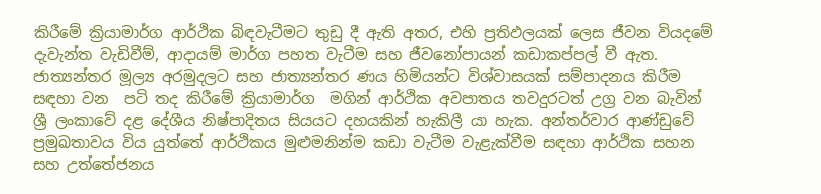කිරීමේ ක්‍රියාමාර්ග ආර්ථික බිඳවැටීමට තුඩු දී ඇති අතර, එහි ප්‍රතිඵලයක් ලෙස ජීවන වියදමේ දැවැන්ත වැඩිවීම්, ආදායම් මාර්ග පහත වැටීම සහ ජීවනෝපායන් කඩාකප්පල් වී ඇත. ජාත්‍යන්තර මූල්‍ය අරමුදලට සහ ජාත්‍යන්තර ණය හිමියන්ට විශ්වාසයක් සම්පාදනය කිරීම සඳහා වන  පටි තද කිරීමේ ක්‍රියාමාර්ග  මගින් ආර්ථික අවපාතය තවදුරටත් උග්‍ර වන බැවින් ශ්‍රී ලංකාවේ දළ දේශීය නිෂ්පාදිතය සියයට දහයකින් හැකිලී යා හැක. අන්තර්වාර ආණ්ඩුවේ ප්‍රමුඛතාවය විය යුත්තේ ආර්ථිකය මුළුමනින්ම කඩා වැටීම වැළැක්වීම සඳහා ආර්ථික සහන සහ උත්තේජනය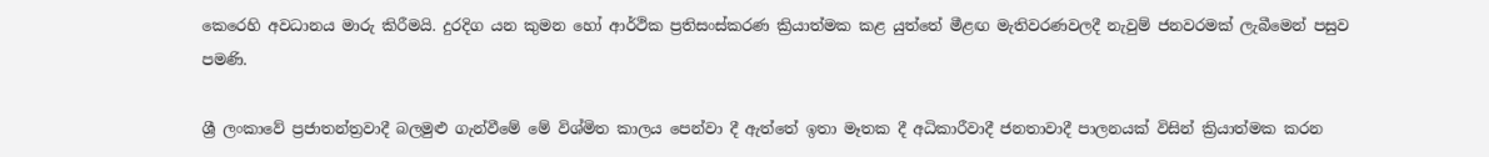කෙරෙහි අවධානය මාරු කිරීමයි. දුරදිග යන කුමන හෝ ආර්ථික ප්‍රතිසංස්කරණ ක්‍රියාත්මක කළ යුත්තේ මීළඟ මැතිවරණවලදී නැවුම් ජනවරමක් ලැබීමෙන් පසුව පමණි.

ශ්‍රී ලංකාවේ ප්‍රජාතන්ත්‍රවාදී බලමුළු ගැන්වීමේ මේ විශ්මිත කාලය පෙන්වා දී ඇත්තේ ඉතා මෑතක දී අධිකාරීවාදී ජනතාවාදී පාලනයක් විසින් ක්‍රියාත්මක කරන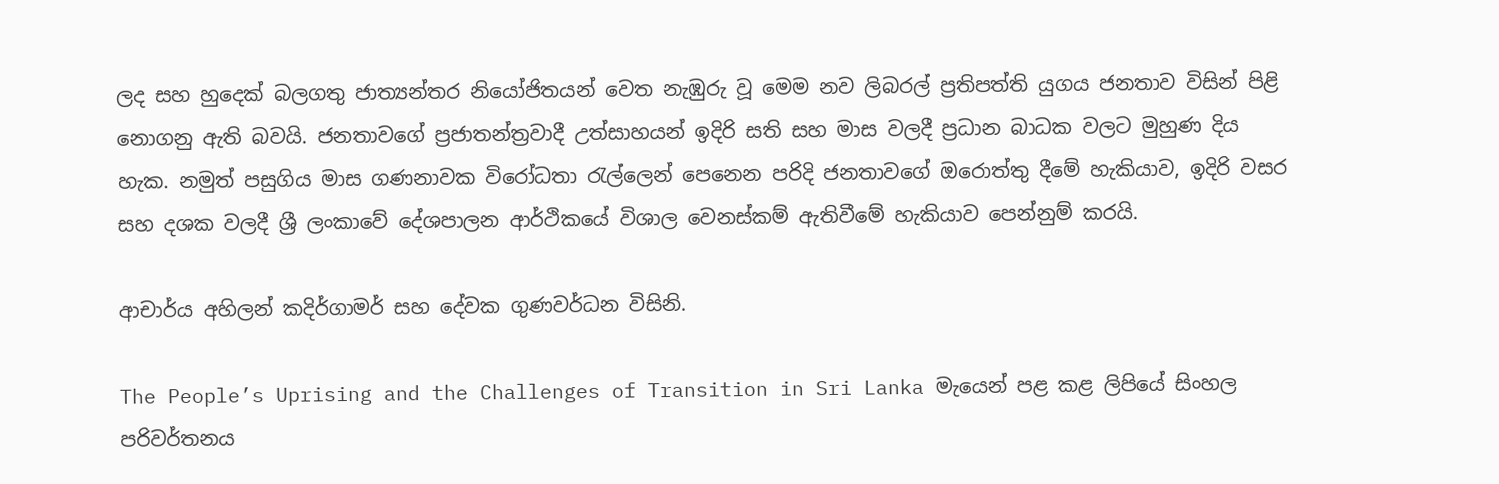ලද සහ හුදෙක් බලගතු ජාත්‍යන්තර නියෝජිතයන් වෙත නැඹුරු වූ මෙම නව ලිබරල් ප්‍රතිපත්ති යුගය ජනතාව විසින් පිළි නොගනු ඇති බවයි. ජනතාවගේ ප්‍රජාතන්ත්‍රවාදී උත්සාහයන් ඉදිරි සති සහ මාස වලදී ප්‍රධාන බාධක වලට මුහුණ දිය හැක. නමුත් පසුගිය මාස ගණනාවක විරෝධතා රැල්ලෙන් පෙනෙන පරිදි ජනතාවගේ ඔරොත්තු දීමේ හැකියාව, ඉදිරි වසර සහ දශක වලදී ශ්‍රී ලංකාවේ දේශපාලන ආර්ථිකයේ විශාල වෙනස්කම් ඇතිවීමේ හැකියාව පෙන්නුම් කරයි.

ආචාර්ය අහිලන් කදිර්ගාමර් සහ දේවක ගුණවර්ධන විසිනි.

The People’s Uprising and the Challenges of Transition in Sri Lanka මැයෙන් පළ කළ ලිපියේ සිංහල පරිවර්තනය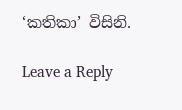‘කතිකා’ විසිනි.

Leave a Reply